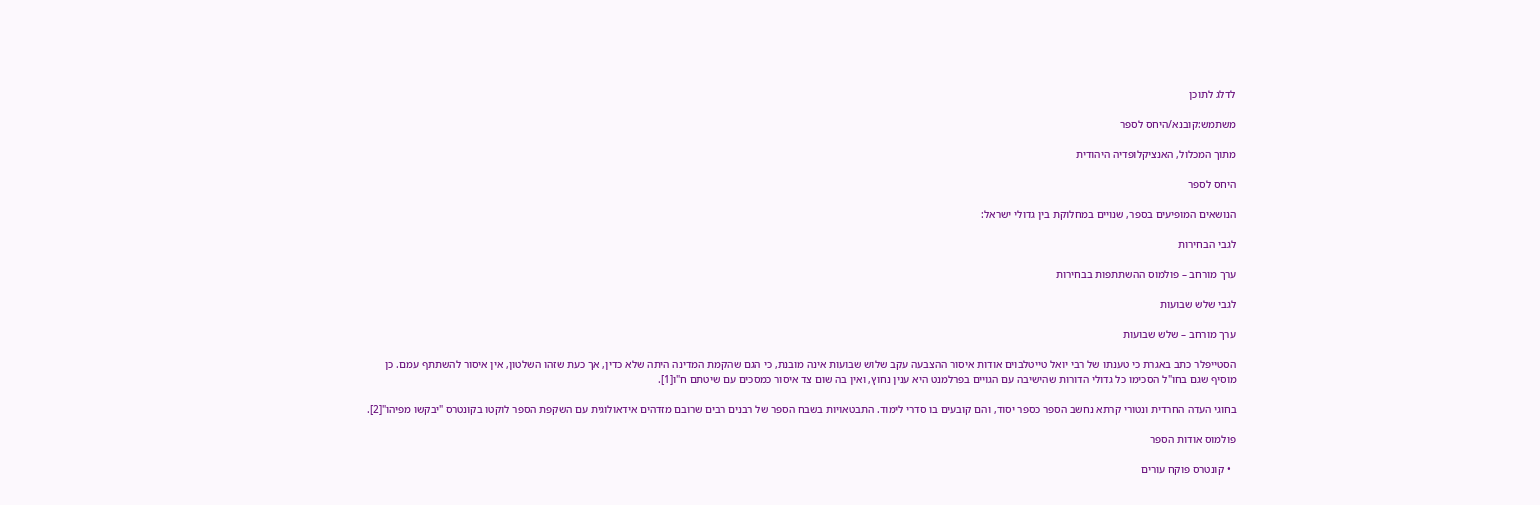לדלג לתוכן

משתמש:קובנא/היחס לספר

מתוך המכלול, האנציקלופדיה היהודית

היחס לספר

הנושאים המופיעים בספר, שנויים במחלוקת בין גדולי ישראל:

לגבי הבחירות

ערך מורחב – פולמוס ההשתתפות בבחירות

לגבי שלש שבועות

ערך מורחב – שלש שבועות

הסטייפלר כתב באגרת כי טענתו של רבי יואל טייטלבוים אודות איסור ההצבעה עקב שלוש שבועות אינה מובנת, כי הגם שהקמת המדינה היתה שלא כדין, אך כעת שזהו השלטון, אין איסור להשתתף עמם. כן מוסיף שגם בחו"ל הסכימו כל גדולי הדורות שהישיבה עם הגויים בפרלמנט היא ענין נחוץ, ואין בה שום צד איסור כמסכים עם שיטתם ח"ו[1].

בחוגי העדה החרדית ונטורי קרתא נחשב הספר כספר יסוד, והם קובעים בו סדרי לימוד. התבטאויות בשבח הספר של רבנים רבים שרובם מזדהים אידאולוגית עם השקפת הספר לוקטו בקונטרס "יבקשו מפיהו"[2].

פולמוס אודות הספר

  • קונטרס פוקח עורים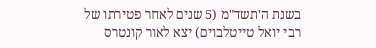בשנת ה'תשד"מ (5 שנים לאחר פטירתו של רבי יואל טייטלבוים) יצא לאור קונטרס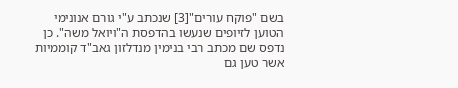בשם "פוקח עורים"[3] שנכתב ע"י גורם אנונימי הטוען לזיופים שנעשו בהדפסת ה"ויואל משה". כן נדפס שם מכתב רבי בנימין מנדלזון גאב"ד קוממיות אשר טען גם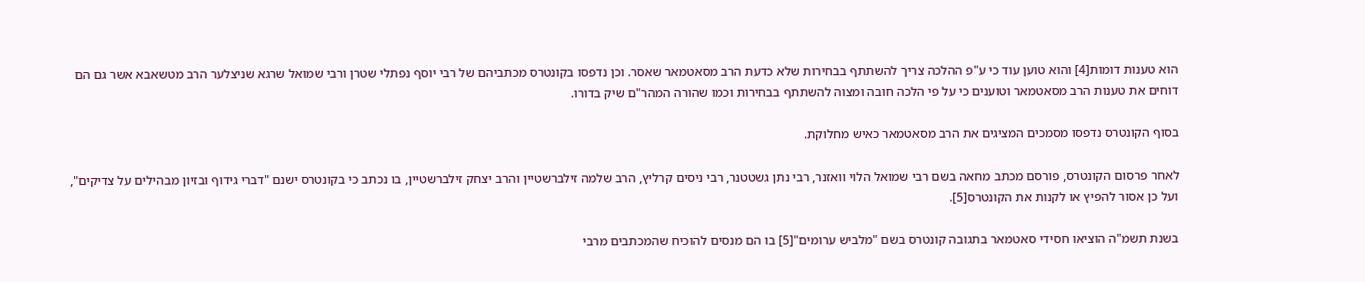הוא טענות דומות[4] והוא טוען עוד כי ע"פ ההלכה צריך להשתתף בבחירות שלא כדעת הרב מסאטמאר שאסר. וכן נדפסו בקונטרס מכתביהם של רבי יוסף נפתלי שטרן ורבי שמואל שרגא שניצלער הרב מטשאבא אשר גם הם דוחים את טענות הרב מסאטמאר וטוענים כי על פי הלכה חובה ומצוה להשתתף בבחירות וכמו שהורה המהר"ם שיק בדורו.

בסוף הקונטרס נדפסו מסמכים המציגים את הרב מסאטמאר כאיש מחלוקת.

לאחר פרסום הקונטרס, פורסם מכתב מחאה בשם רבי שמואל הלוי וואזנר, רבי נתן גשטטנר, רבי ניסים קרליץ, הרב שלמה זילברשטיין והרב יצחק זילברשטיין, בו נכתב כי בקונטרס ישנם "דברי גידוף ובזיון מבהילים על צדיקים", ועל כן אסור להפיץ או לקנות את הקונטרס[5].

בשנת תשמ"ה הוציאו חסידי סאטמאר בתגובה קונטרס בשם "מלביש ערומים"[5] בו הם מנסים להוכיח שהמכתבים מרבי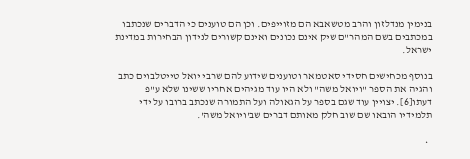בנימין מנדלזון והרב מטשאבא הם מזוייפים. וכן הם טוענים כי הדברים שנכתבו במכתבים בשם המהר"ם שיק אינם נכונים ואינם קשורים לנידון הבחירות במדינת ישראל.

בנוסף מכחישים חסידי סאטמאר וטוענים שידוע להם שרבי יואל טייטלבוים כתב והגיה את הספר "ויואל משה" ולא היו עוד מגיהים אחריו ששינו שלא ע"פ דעתו[6]. יצויין עוד שגם בספר על הגאולה ועל התמורה שנכתב ברובו על ידי תלמידיו הובאו שם שוב חלק מאותם דברים שב'ויואל משה'.

  •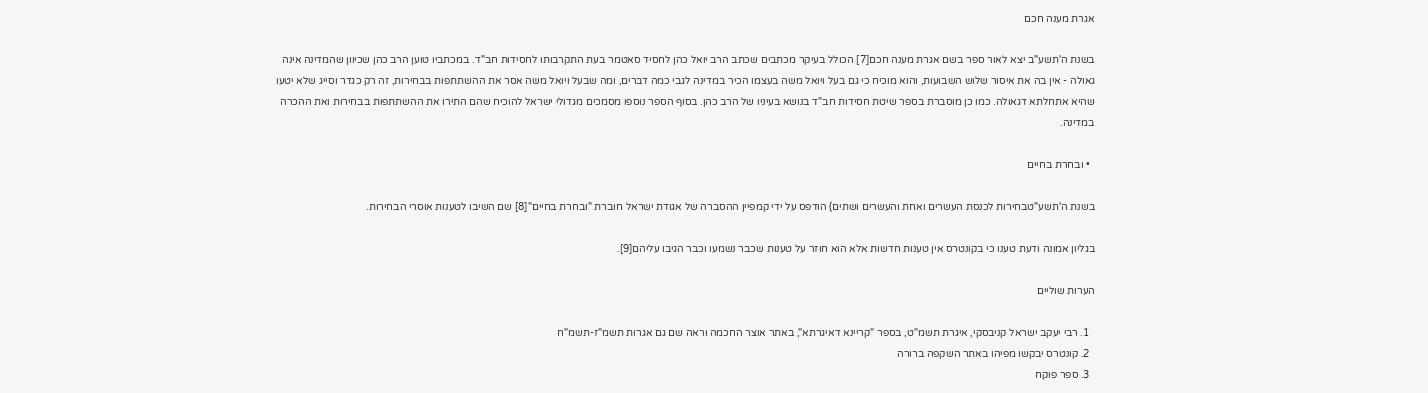אגרת מענה חכם

בשנת ה'תשע"ב יצא לאור ספר בשם אגרת מענה חכם[7] הכולל בעיקר מכתבים שכתב הרב יואל כהן לחסיד סאטמר בעת התקרבותו לחסידות חב"ד. במכתביו טוען הרב כהן שכיוון שהמדינה אינה גאולה - אין בה את איסור שלוש השבועות, והוא מוכיח כי גם בעל ויואל משה בעצמו הכיר במדינה לגבי כמה דברים, ומה שבעל ויואל משה אסר את ההשתתפות בבחירות, זה רק כגדר וסייג שלא יטעו שהיא אתחלתא דגאולה. כמו כן מוסברת בספר שיטת חסידות חב"ד בנושא בעיניו של הרב כהן. בסוף הספר נוספו מסמכים מגדולי ישראל להוכיח שהם התירו את ההשתתפות בבחירות ואת ההכרה במדינה.

  • ובחרת בחיים

בשנת ה'תשע"טבחירות לכנסת העשרים ואחת והעשרים ושתים) הודפס על ידי קמפיין ההסברה של אגודת ישראל חוברת "ובחרת בחיים"[8] שם השיבו לטענות אוסרי הבחירות.

בגליון אמונה ודעת טענו כי בקונטרס אין טענות חדשות אלא הוא חוזר על טענות שכבר נשמעו וכבר הגיבו עליהם[9].

הערות שוליים

  1. רבי יעקב ישראל קניבסקי, איגרת תשמ"ט, בספר "קריינא דאיגרתא", באתר אוצר החכמה וראה שם גם אגרות תשמ"ז-תשמ"ח
  2. קונטרס יבקשו מפיהו באתר השקפה ברורה
  3. ספר פוקח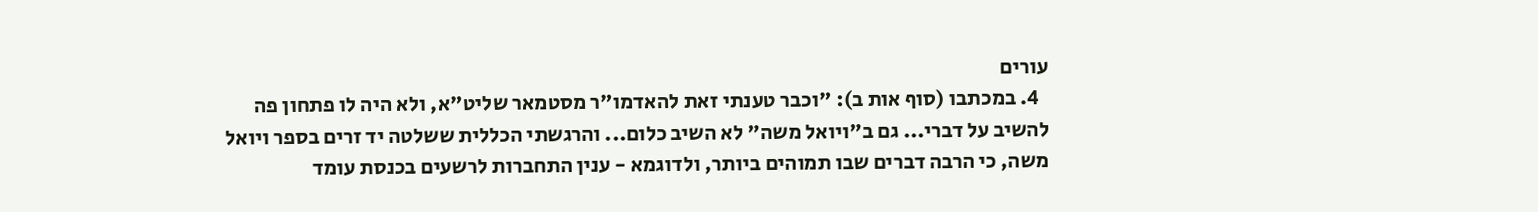עורים
  4. במכתבו (סוף אות ב): "וכבר טענתי זאת להאדמו"ר מסטמאר שליט"א, ולא היה לו פתחון פה להשיב על דברי... גם ב"ויואל משה" לא השיב כלום... והרגשתי הכללית ששלטה יד זרים בספר ויואל משה, כי הרבה דברים שבו תמוהים ביותר, ולדוגמא - ענין התחברות לרשעים בכנסת עומד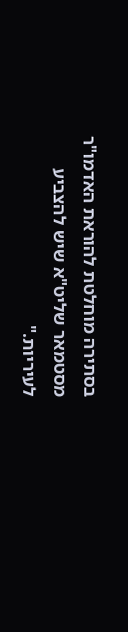בסתירה מוחלטת להוראת האדמו"ר מסטמאר שליט"א שיש להצביע לעיריות."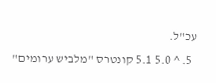עכ"ל.
  5. ^ 5.0 5.1 קונטרס "מלביש ערומים"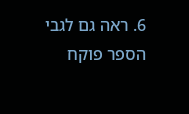6. ראה גם לגבי הספר פוקח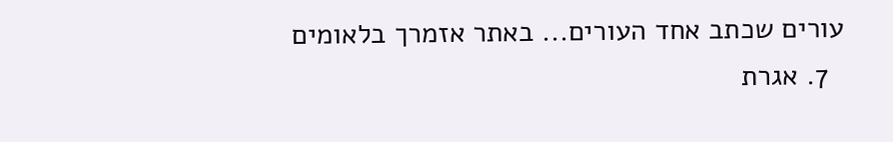עורים שכתב אחד העורים... באתר אזמרך בלאומים
  7. אגרת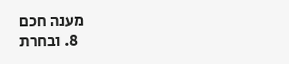מענה חכם
  8. ובחרת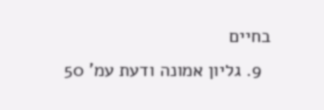בחיים
  9. גליון אמונה ודעת עמ' 50